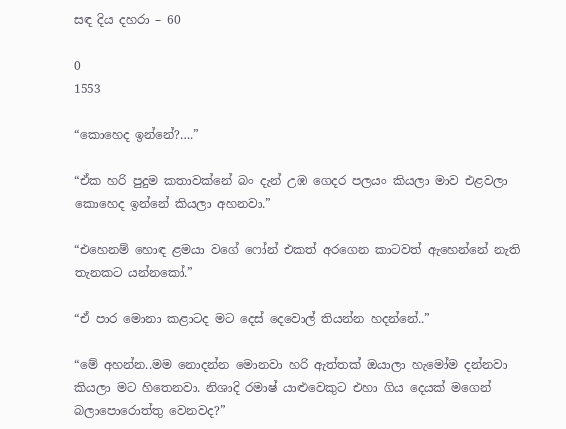සඳ දිය දහරා – 60

0
1553

“කොහෙද ඉන්නේ?….”

“ඒක හරි පුදුම කතාවක්නේ බං දැන් උඹ ගෙදර පලයං කියලා මාව එළවලා කොහෙද ඉන්නේ කියලා අහනවා.”

“එහෙනම් හොඳ ළමයා වගේ ෆෝන් එකත් අරගෙන කාටවත් ඇහෙන්නේ නැති තැනකට යන්නකෝ.”

“ඒ පාර මොනා කළාටද මට දෙස් දෙවොල් තියන්න හදන්නේ..”

“මේ අහන්න..මම නොදන්න මොනවා හරි ඇත්තක් ඔයාලා හැමෝම දන්නවා කියලා මට හිතෙනවා. නිශාදි රමාෂ් යාළුවෙකුට එහා ගිය දෙයක් මගෙන් බලාපොරොත්තු වෙනවද?”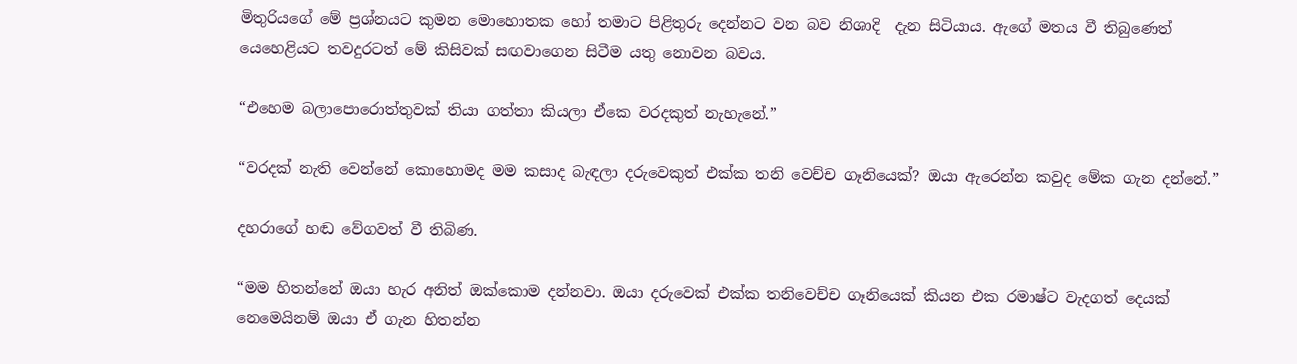මිතුරියගේ මේ ප්‍රශ්නයට කුමන මොහොතක හෝ තමාට පිළිතුරු දෙන්නට වන බව නිශාදි  දැන සිටියාය. ඇගේ මතය වී තිබුණෙත් යෙහෙළියට තවදුරටත් මේ කිසිවක් සඟවාගෙන සිටීම යතු නොවන බවය.

“එහෙම බලාපොරොත්තුවක් තියා ගත්තා කියලා ඒකෙ වරදකුත් නැහැනේ.”

“වරදක් නැති වෙන්නේ කොහොමද මම කසාද බැඳලා දරුවෙකුත් එක්ක තනි වෙච්ච ගෑනියෙක්? ඔයා ඇරෙන්න කවුද මේක ගැන දන්නේ.”

දහරාගේ හඬ වේගවත් වී තිබිණ.

“මම හිතන්නේ ඔයා හැර අනිත් ඔක්කොම දන්නවා. ඔයා දරුවෙක් එක්ක තනිවෙච්ච ගෑනියෙක් කියන එක රමාෂ්ට වැදගත් දෙයක් නෙමෙයිනම් ඔයා ඒ ගැන හිතන්න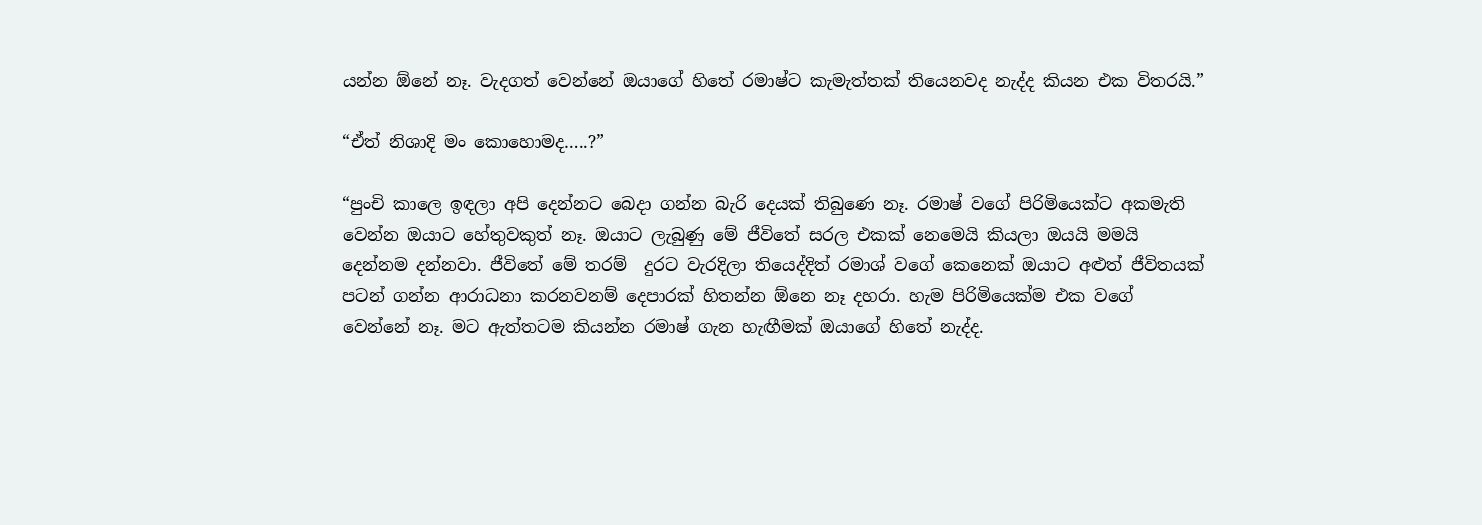යන්න ඕනේ නෑ. වැදගත් වෙන්නේ ඔයාගේ හිතේ රමාෂ්ට කැමැත්තක් තියෙනවද නැද්ද කියන එක විතරයි.”

“ඒත් නිශාදි මං කොහොමද…..?”

“පුංචි කාලෙ ඉඳලා අපි දෙන්නට බෙදා ගන්න බැරි දෙයක් තිබුණෙ නෑ. රමාෂ් වගේ පිරිමියෙක්ට අකමැති වෙන්න ඔයාට හේතුවකුත් නෑ. ඔයාට ලැබුණු මේ ජීවිතේ සරල එකක් නෙමෙයි කියලා ඔයයි මමයි දෙන්නම දන්නවා. ජීවිතේ මේ තරම්  දුරට වැරදිලා තියෙද්දිත් රමාශ් වගේ කෙනෙක් ඔයාට අළුත් ජීවිතයක් පටන් ගන්න ආරාධනා කරනවනම් දෙපාරක් හිතන්න ඕනෙ නෑ දහරා. හැම පිරිමියෙක්ම එක වගේ වෙන්නේ නෑ. මට ඇත්තටම කියන්න රමාෂ් ගැන හැඟීමක් ඔයාගේ හිතේ නැද්ද.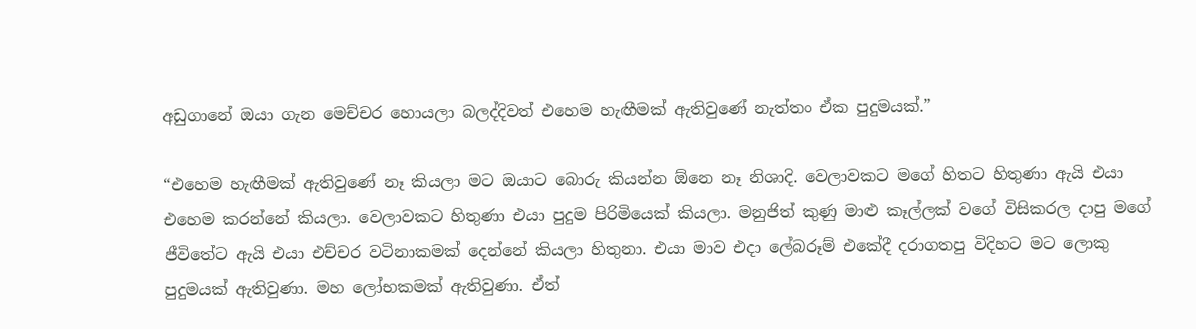අඩුගානේ ඔයා ගැන මෙච්චර හොයලා බලද්දිවත් එහෙම හැඟීමක් ඇතිවුණේ නැත්තං ඒක පුදුමයක්.”

“එහෙම හැඟීමක් ඇතිවුණේ නෑ කියලා මට ඔයාට බොරු කියන්න ඕනෙ නෑ නිශාදි. වෙලාවකට මගේ හිතට හිතුණා ඇයි එයා එහෙම කරන්නේ කියලා. වෙලාවකට හිතුණා එයා පුදුම පිරිමියෙක් කියලා. මනුජිත් කුණු මාළු කෑල්ලක් වගේ විසිකරල දාපු මගේ ජීවිතේට ඇයි එයා එච්චර වටිනාකමක් දෙන්නේ කියලා හිතුනා. එයා මාව එදා ලේබරූම් එකේදී දරාගතපු විදිහට මට ලොකු පුදුමයක් ඇතිවුණා. මහ ලෝභකමක් ඇතිවුණා. ඒත්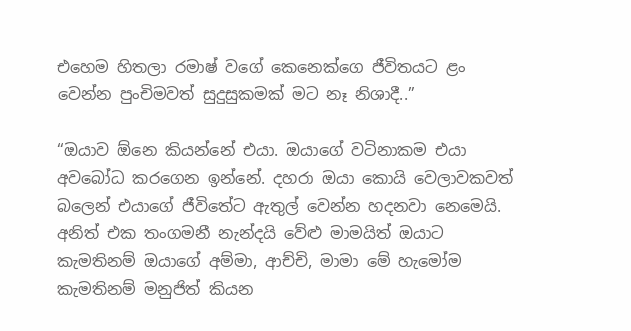එහෙම හිතලා රමාෂ් වගේ කෙනෙක්ගෙ ජීවිතයට ළං වෙන්න පුංචිමවත් සුදුසුකමක් මට නෑ නිශාදී..”

“ඔයාව ඕනෙ කියන්නේ එයා. ඔයාගේ වටිනාකම එයා අවබෝධ කරගෙන ඉන්නේ. දහරා ඔයා කොයි වෙලාවකවත් බලෙන් එයාගේ ජීවිතේට ඇතුල් වෙන්න හදනවා නෙමෙයි. අනිත් එක තංගමනී නැන්දයි වේළු මාමයිත් ඔයාට කැමතිනම් ඔයාගේ අම්මා, ආච්චි, මාමා මේ හැමෝම කැමතිනම් මනුජිත් කියන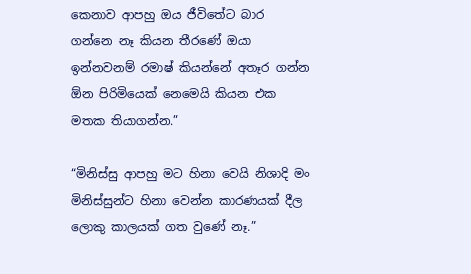කෙනාව ආපහු ඔය ජීවිතේට බාර  ගන්නෙ නෑ කියන තීරණේ ඔයා ඉන්නවනම් රමාෂ් කියන්නේ අතෑර ගන්න ඕන පිරිමියෙක් නෙමෙයි කියන එක මතක තියාගන්න.”

“මිනිස්සු ආපහු මට හිනා වෙයි නිශාදි මං මිනිස්සුන්ට හිනා වෙන්න කාරණයක් දීල ලොකු කාලයක් ගත වුණේ නෑ.”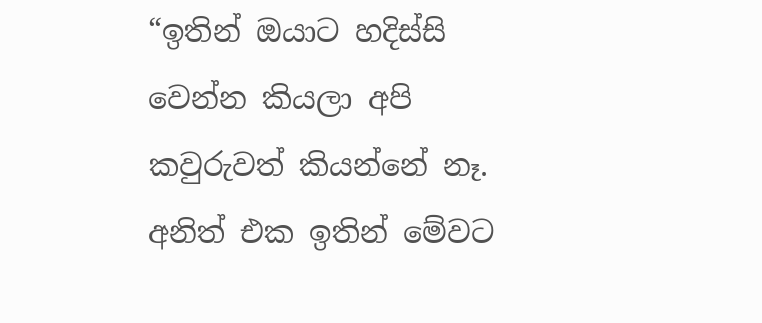“ඉතින් ඔයාට හදිස්සි වෙන්න කියලා අපි කවුරුවත් කියන්නේ නෑ. අනිත් එක ඉතින් මේවට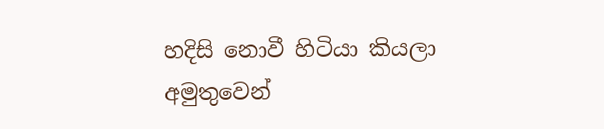හදිසි නොවී හිටියා කියලා අමුතුවෙන්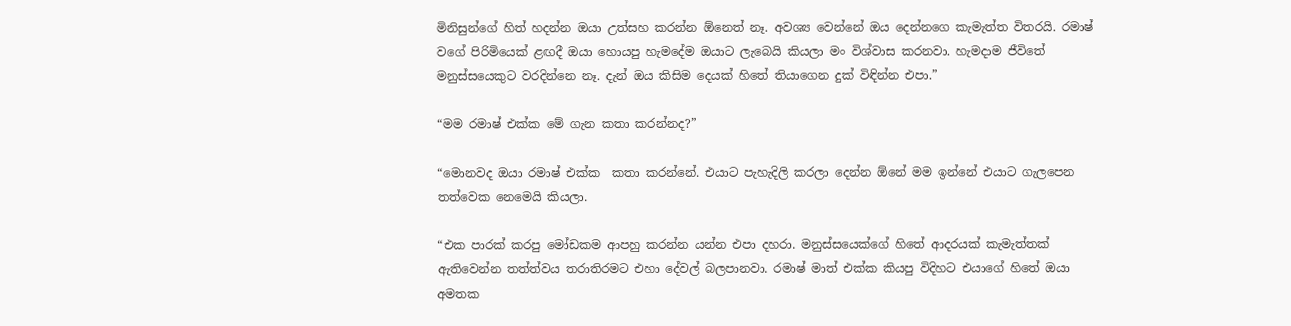මිනිසුන්ගේ හිත් හදන්න ඔයා උත්සහ කරන්න ඕනෙත් නෑ. අවශ්‍ය වෙන්නේ ඔය දෙන්නගෙ කැමැත්ත විතරයි. රමාෂ් වගේ පිරිමියෙක් ළඟදී ඔයා හොයපු හැමදේම ඔයාට ලැබෙයි කියලා මං විශ්වාස කරනවා. හැමදාම ජීවිතේ මනුස්සයෙකුට වරදින්නෙ නෑ. දැන් ඔය කිසිම දෙයක් හිතේ තියාගෙන දුක් විඳින්න එපා.”

“මම රමාෂ් එක්ක මේ ගැන කතා කරන්නද?”

“මොනවද ඔයා රමාෂ් එක්ක  කතා කරන්නේ. එයාට පැහැදිලි කරලා දෙන්න ඕනේ මම ඉන්නේ එයාට ගැලපෙන තත්වෙක නෙමෙයි කියලා.

“එක පාරක් කරපු මෝඩකම ආපහු කරන්න යන්න එපා දහරා. මනුස්සයෙක්ගේ හිතේ ආදරයක් කැමැත්තක් ඇතිවෙන්න තත්ත්වය තරාතිරමට එහා දේවල් බලපානවා. රමාෂ් මාත් එක්ක කියපු විදිහට එයාගේ හිතේ ඔයා අමතක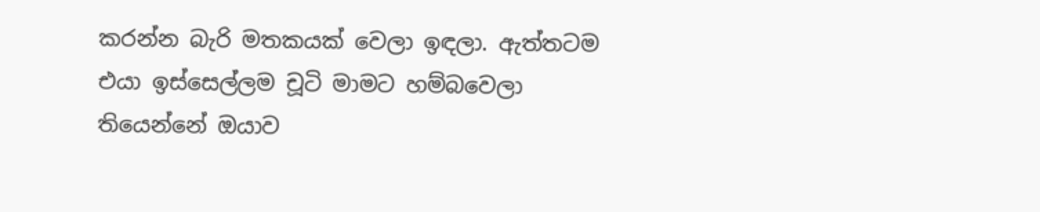කරන්න බැරි මතකයක් වෙලා ඉඳලා. ඇත්තටම එයා ඉස්සෙල්ලම චූටි මාමට හම්බවෙලා තියෙන්නේ ඔයාව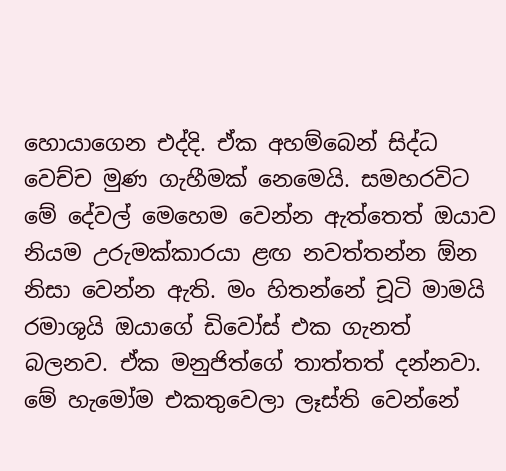හොයාගෙන එද්දි. ඒක අහම්බෙන් සිද්ධ වෙච්ච මුණ ගැහීමක් නෙමෙයි. සමහරවිට මේ දේවල් මෙහෙම වෙන්න ඇත්තෙත් ඔයාව නියම උරුමක්කාරයා ළඟ නවත්තන්න ඕන නිසා වෙන්න ඇති. මං හිතන්නේ චූටි මාමයි රමාශුයි ඔයාගේ ඩිවෝස් එක ගැනත් බලනව. ඒක මනුජිත්ගේ තාත්තත් දන්නවා. මේ හැමෝම එකතුවෙලා ලෑස්ති වෙන්නේ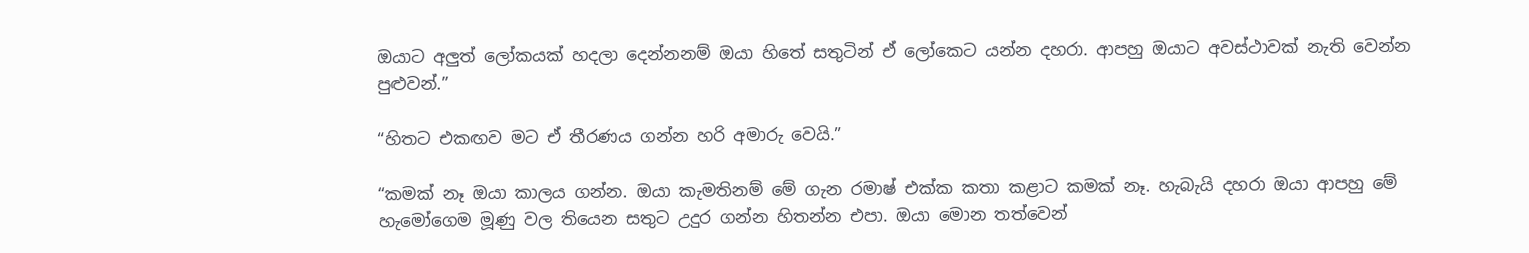ඔයාට අලුත් ලෝකයක් හදලා දෙන්නනම් ඔයා හිතේ සතුටින් ඒ ලෝකෙට යන්න දහරා. ආපහු ඔයාට අවස්ථාවක් නැති වෙන්න පුළුවන්.”

“හිතට එකඟව මට ඒ තීරණය ගන්න හරි අමාරු වෙයි.”

“කමක් නෑ ඔයා කාලය ගන්න. ඔයා කැමතිනම් මේ ගැන රමාෂ් එක්ක කතා කළාට කමක් නෑ. හැබැයි දහරා ඔයා ආපහු මේ හැමෝගෙම මූණු වල තියෙන සතුට උදුර ගන්න හිතන්න එපා. ඔයා මොන තත්වෙන්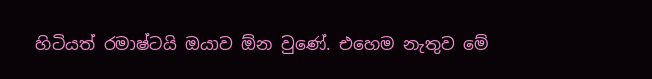හිටියත් රමාෂ්ටයි ඔයාව ඕන වුණේ. එහෙම නැතුව මේ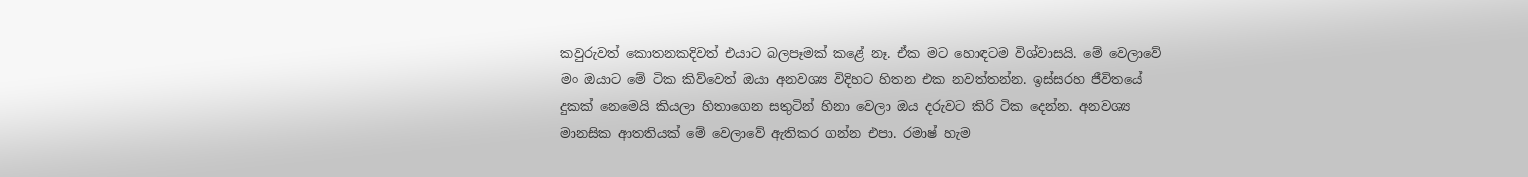කවුරුවත් කොතනකදිවත් එයාට බලපෑමක් කළේ නෑ. ඒක මට හොඳටම විශ්වාසයි. මේ වෙලාවේ මං ඔයාට මේ ටික කිව්වෙත් ඔයා අනවශ්‍ය විදිහට හිතන එක නවත්තන්න. ඉස්සරහ ජීවිතයේ දුකක් නෙමෙයි කියලා හිතාගෙන සතුටින් හිනා වෙලා ඔය දරුවට කිරි ටික දෙන්න. අනවශ්‍ය මානසික ආතතියක් මේ වෙලාවේ ඇතිකර ගන්න එපා. රමාෂ් හැම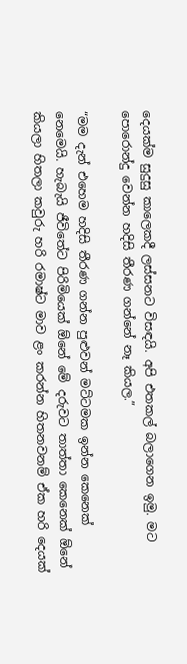දෙයක්ම සුදුසු කාලෙකදී ලස්සනට විසඳයි. අපි එතකල් බලාගෙන ඉමු. මට පොරොන්දු වෙන්න හදිසි තීරණ ගන්නේ නෑ කියල.”

“මම දැන් එහෙම හදිසි තීරණ ගන්න පුළුවන් මට්ටමක ඉන්න කෙනෙක් නෙමෙයි. හැබැයි ජීවිතේට පිරිමියෙක් ඕනේ මේ දරුවට තාත්තා කෙනෙක් ඕනේ කියලා හිතලා කවුරු හරි රමාෂ්ට මාව ළං කරන්න හිතනවනම් ඒක හරි දෙයක්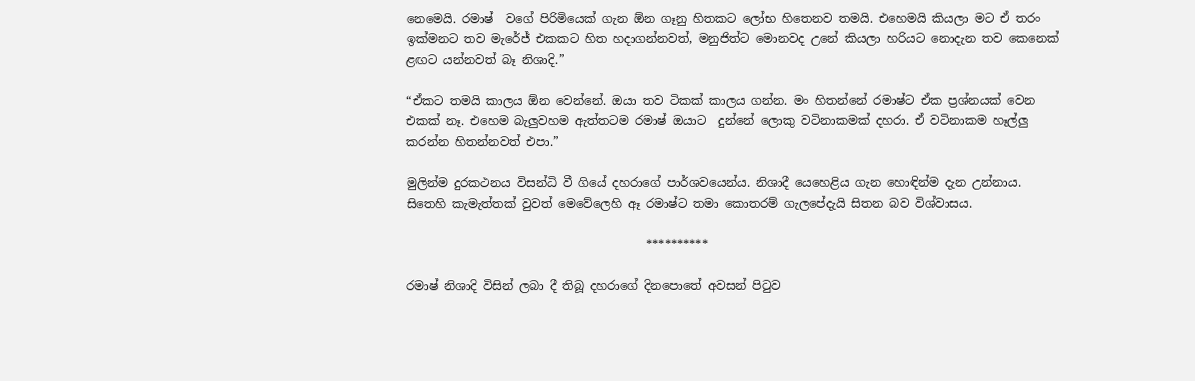නෙමෙයි. රමාෂ්  වගේ පිරිමියෙක් ගැන ඕන ගෑනු හිතකට ලෝභ හිතෙනව තමයි. එහෙමයි කියලා මට ඒ තරං ඉක්මනට තව මැරේජ් එකකට හිත හදාගන්නවත්, මනුජිත්ට මොනවද උනේ කියලා හරියට නොදැන තව කෙනෙක් ළඟට යන්නවත් බෑ නිශාදි.”

“ඒකට තමයි කාලය ඕන වෙන්නේ. ඔයා තව ටිකක් කාලය ගන්න. මං හිතන්නේ රමාෂ්ට ඒක ප්‍රශ්නයක් වෙන එකක් නෑ. එහෙම බැලුවහම ඇත්තටම රමාෂ් ඔයාට  දුන්නේ ලොකු වටිනාකමක් දහරා. ඒ වටිනාකම හෑල්ලු කරන්න හිතන්නවත් එපා.”

මුලින්ම දුරකථනය විසන්ධි වී ගියේ දහරාගේ පාර්ශවයෙන්ය. නිශාදී යෙහෙළිය ගැන හොඳින්ම දැන උන්නාය. සිතෙහි කැමැත්තක් වුවත් මෙවේලෙහි ඈ රමාෂ්ට තමා කොතරම් ගැලපේදැයි සිතන බව විශ්වාසය.

                                        **********

රමාෂ් නිශාදි විසින් ලබා දී තිබූ දහරාගේ දිනපොතේ අවසන් පිටුව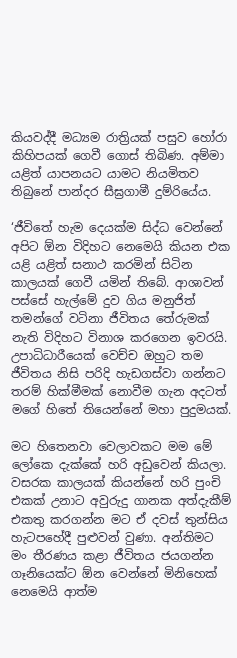කියවද්දී මධ්‍යම රාත්‍රියක් පසුව හෝරා කිහිපයක් ගෙවී ගොස් තිබිණ. අම්මා යළිත් යාපනයට යාමට නියමිතව තිබුනේ පාන්දර සීඝ්‍රගාමී දුම්රියේය.

‘ජීවිතේ හැම දෙයක්ම සිද්ධ වෙන්නේ අපිට ඕන විදිහට නෙමෙයි කියන එක යළි යළිත් සනාථ කරමින් සිටින කාලයක් ගෙවී යමින් තිබේ. ආශාවන් පස්සේ හැල්මේ දුව ගිය මනුජිත් තමන්ගේ වටිනා ජීවිතය තේරුමක් නැති විදිහට විනාශ කරගෙන ඉවරයි. උපාධිධාරීයෙක් වෙච්ච ඔහුට තම ජීවිතය නිසි පරිදි හැඩගස්වා ගන්නට තරම් හික්මීමක් නොවීම ගැන අදටත් මගේ හිතේ තියෙන්නේ මහා පුදුමයක්.

මට හිතෙනවා වෙලාවකට මම මේ ලෝකෙ දැක්කේ හරි අඩුවෙන් කියලා. වසරක කාලයක් කියන්නේ හරි පුංචි එකක් උනාට අවුරුදු ගානක අත්දැකීම් එකතු කරගන්න මට ඒ දවස් තුන්සිය හැටපහේදී පුළුවන් වුණා. අන්තිමට මං තීරණය කළා ජීවිතය ජයගන්න ගෑනියෙක්ට ඕන වෙන්නේ මිනිහෙක් නෙමෙයි ආත්ම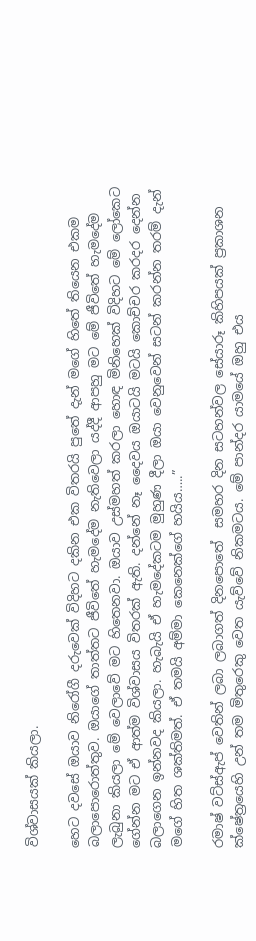විශ්වාසයක් කියලා.

හෙට දවසේ ඔයාව නිරෝගී දරුවෙක් විදිහට දකින එක විතරයි පුතේ දැන් මගේ හිතේ තියෙන එකම බලාපොරොත්තුව. ඔයාගේ තාත්තට ජීවිතේ හැමදේම නැතිවෙලා යද්දී ආපහු මට මේ ජීවිතේ හැමදේම ලැබුනා කියලා මේ වෙලාවේ මට හිතෙනවා. ඔයාව උස්මහත් කරලා හොඳ මිනිහෙක් විදිහට මේ ලෝකෙට ගේන්න මට ඒ ආත්ම විශ්වාසය විතරක් ඇති. දන්නේ නෑ දෛවය ඔයාටයි මටයි කොච්චර කරදර දෙන්න බලාගෙන ඉන්නවද කියලා. හැබැයි ඒ හැමදේකටම මුහුණ දීලා ඔයා වෙනුවෙන් සටන් කරන්න තරම් දැන් මගේ හිත ශක්තිමත්. ඒ තමයි අම්මා කෙනෙක්ගේ හයිය…..”

රමාෂ් වට්ස්ඇප් වෙතින් ලබා ලබාගත් දිනපොතේ  සමහර දින සටහන්වල සේයාරූ කිහිපයක් ප්‍රකාශන ක්ෂේත්‍රයෙහි උන් තම මිතුරෙකු වෙත යැව්වේ නිකමටය. මේ පාන්දර යාමයේ ඔහු එය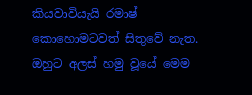කියවාවියැයි රමාෂ් කොහොමටවත් සිතුවේ නැත. ඔහුට අලස් හමු වූයේ මෙම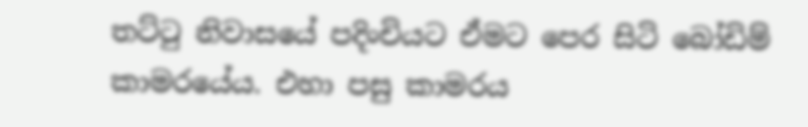තට්ටු නිවාසයේ පදිංචියට ඒමට පෙර සිටි බෝඩිම් කාමරයේය. එහා පසු කාමරය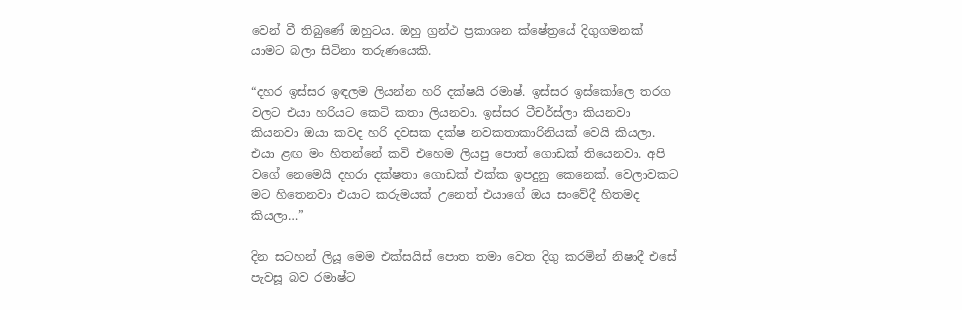වෙන් වී තිබුණේ ඔහුටය. ඔහු ග්‍රන්ථ ප්‍රකාශන ක්ෂේත්‍රයේ දිගුගමනක් යාමට බලා සිටිනා තරුණයෙකි.

“දහර ඉස්සර ඉඳලම ලියන්න හරි දක්ෂයි රමාෂ්. ඉස්සර ඉස්කෝලෙ තරග වලට එයා හරියට කෙටි කතා ලියනවා. ඉස්සර ටීචර්ස්ලා කියනවා කියනවා ඔයා කවද හරි දවසක දක්ෂ නවකතාකාරිනියක් වෙයි කියලා. එයා ළඟ මං හිතන්නේ කවි එහෙම ලියපු පොත් ගොඩක් තියෙනවා. අපි වගේ නෙමෙයි දහරා දක්ෂතා ගොඩක් එක්ක ඉපදුනු කෙනෙක්. වෙලාවකට මට හිතෙනවා එයාට කරුමයක් උනෙත් එයාගේ ඔය සංවේදී හිතමද කියලා…”

දින සටහන් ලියූ මෙම එක්සයිස් පොත තමා වෙත දිගු කරමින් නිෂාදී එසේ පැවසූ බව රමාෂ්ට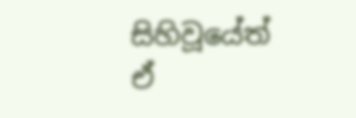සිහිවූයේත් ඒ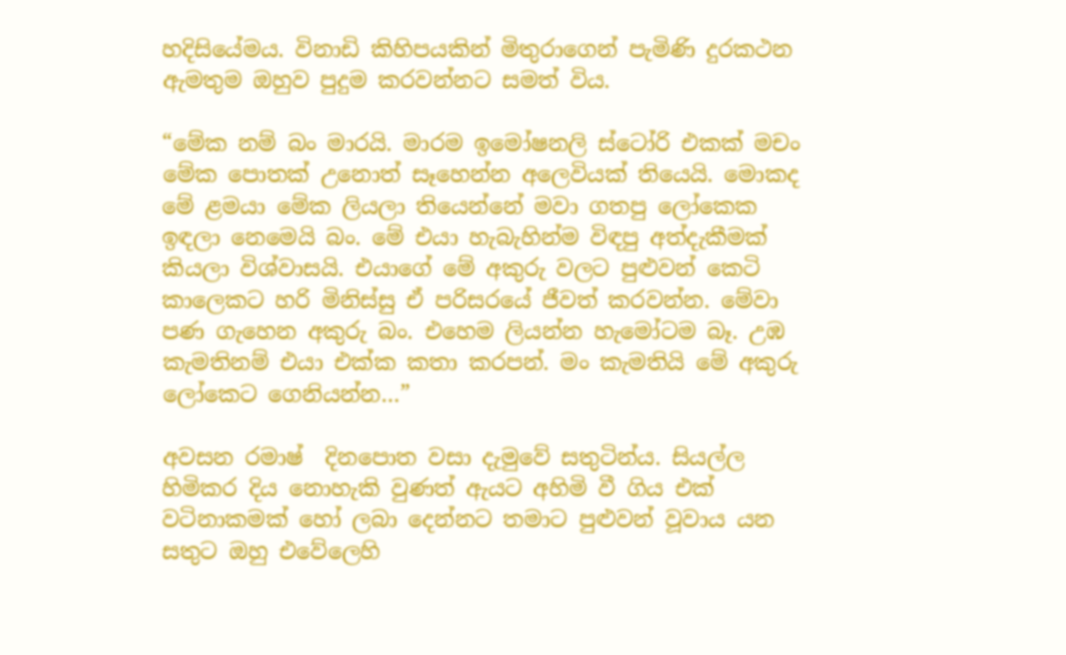හදිසියේමය. විනාඩි කිහිපයකින් මිතුරාගෙන් පැමිණි දුරකථන ඇමතුම ඔහුව පුදුම කරවන්නට සමත් විය.

“මේක නම් බං මාරයි. මාරම ඉමෝෂනලි ස්ටෝරි එකක් මචං මේක පොතක් උනොත් සෑහෙන්න අලෙවියක් තියෙයි. මොකද මේ ළමයා මේක ලියලා තියෙන්නේ මවා ගතපු ලෝකෙක ඉඳලා නෙමෙයි බං. මේ එයා හැබැහින්ම විඳපු අත්දැකීමක් කියලා විශ්වාසයි. එයාගේ මේ අකුරු වලට පුළුවන් කෙටි කාලෙකට හරි මිනිස්සු ඒ පරිසරයේ ජීවත් කරවන්න. මේවා පණ ගැහෙන අකුරු බං. එහෙම ලියන්න හැමෝටම බෑ. උඹ කැමතිනම් එයා එක්ක කතා කරපන්. මං කැමතියි මේ අකුරු ලෝකෙට ගෙනියන්න…”

අවසන රමාෂ්  දිනපොත වසා දැමුවේ සතුටින්ය. සියල්ල හිමිකර දිය නොහැකි වුණත් ඇයට අහිමි වී ගිය එක් වටිනාකමක් හෝ ලබා දෙන්නට තමාට පුළුවන් වූවාය යන සතුට ඔහු එවේලෙහි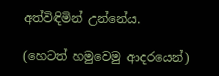අත්විඳිමින් උන්නේය.

(හෙටත් හමුවෙමු ආදරයෙන්)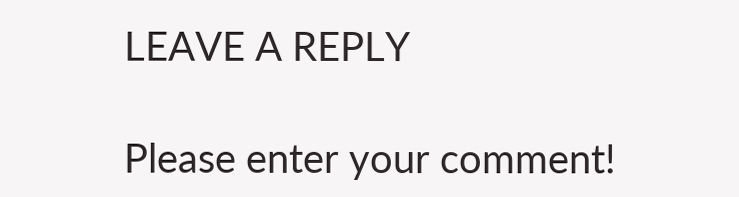LEAVE A REPLY

Please enter your comment!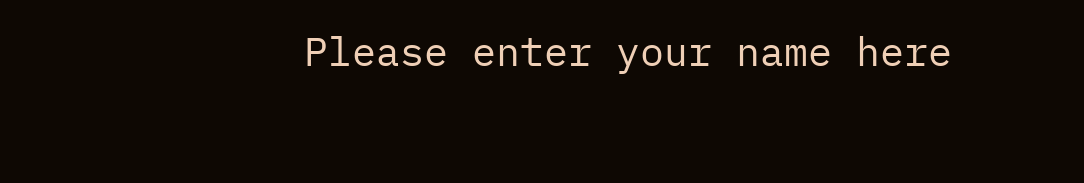Please enter your name here